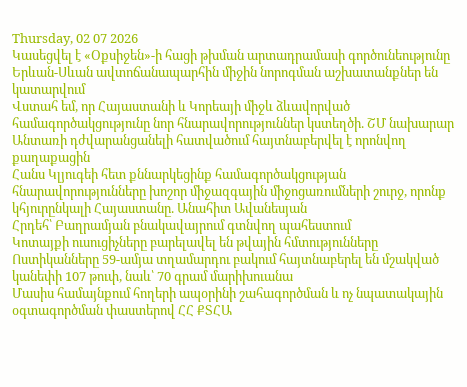Thursday, 02 07 2026
Կասեցվել է «Օքսիջեն»-ի հացի թխման արտադրամասի գործունեությունը
Երևան-Սևան ավտոճանապարհին միջին նորոգման աշխատանքներ են կատարվում
Վստահ եմ, որ Հայաստանի և Կորեայի միջև ձևավորված համագործակցությունը նոր հնարավորություններ կստեղծի. ՇՄ նախարար
Անտառի դժվարանցանելի հատվածում հայտնաբերվել է որոնվող քաղաքացին
Հանս Կլյուգեի հետ քննարկեցինք համագործակցության հնարավորությունները խոշոր միջազգային միջոցառումների շուրջ, որոնք կհյուրընկալի Հայաստանը. Անահիտ Ավանեսյան
Հրդեհ՝ Բաղրամյան բնակավայրում գտնվող պահեստում
Կոտայքի ուսուցիչները բարելավել են թվային հմտությունները
Ոստիկանները 59-ամյա տղամարդու բակում հայտնաբերել են մշակված կանեփի 107 թուփ, նաև՝ 70 գրամ մարիխուանա
Մասիս համայնքում հողերի ապօրինի շահագործման և ոչ նպատակային օգտագործման փաստերով ՀՀ ՔՏՀԱ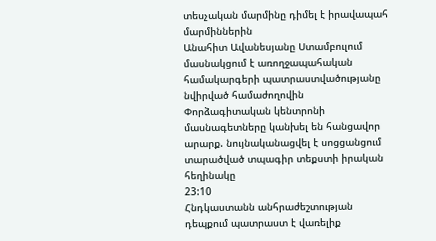տեսչական մարմինը դիմել է իրավապահ մարմիններին
Անահիտ Ավանեսյանը Ստամբուլում մասնակցում է առողջապահական համակարգերի պատրաստվածությանը նվիրված համաժողովին
Փորձագիտական կենտրոնի մասնագետները կանխել են հանցավոր արարք. նույնականացվել է սոցցանցում տարածված տպագիր տեքստի իրական հեղինակը
23:10
Հնդկաստանն անհրաժեշտության դեպքում պատրաստ է վառելիք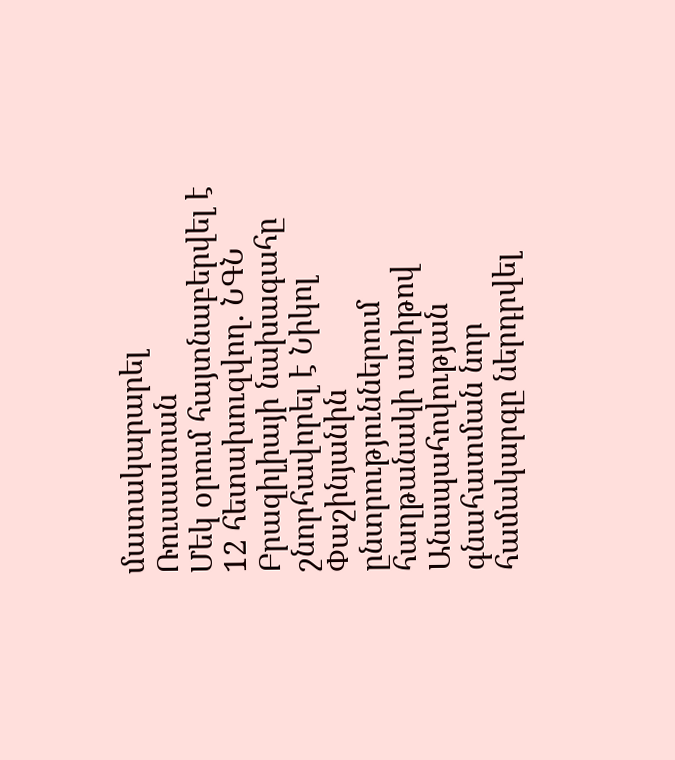մատակարարել Ռուսաստան
Մեկ օրում հայտնաբերվել է 12 հետախուզվող. ՆԳՆ
Բրազիլիայի նախագահը շնորհավորել է Նիկոլ Փաշինյանին ընտրություններում հաղթանակի առիթով
Անապահովության գնահատման նոր համակարգը ներդրվել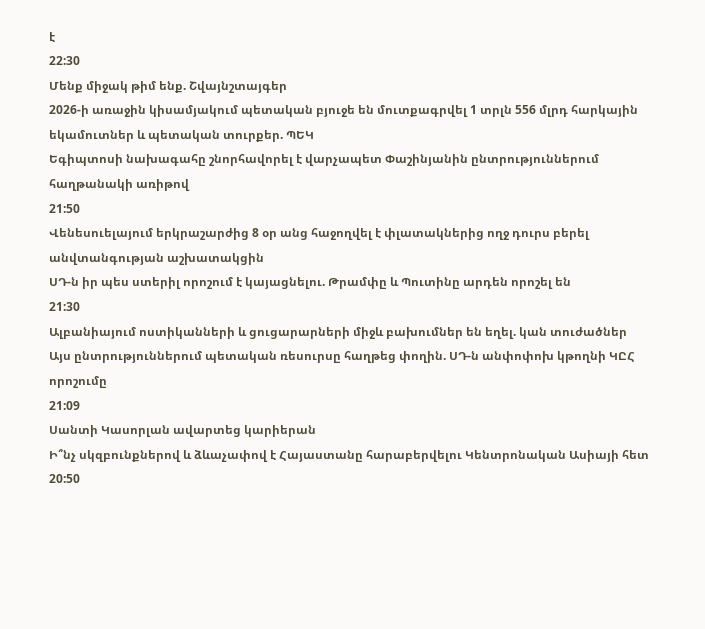է
22:30
Մենք միջակ թիմ ենք. Շվայնշտայգեր
2026-ի առաջին կիսամյակում պետական բյուջե են մուտքագրվել 1 տրլն 556 մլրդ հարկային եկամուտներ և պետական տուրքեր. ՊԵԿ
Եգիպտոսի նախագահը շնորհավորել է վարչապետ Փաշինյանին ընտրություններում հաղթանակի առիթով
21:50
Վենեսուելայում երկրաշարժից 8 օր անց հաջողվել է փլատակներից ողջ դուրս բերել անվտանգության աշխատակցին
ՍԴ-ն իր պես ստերիլ որոշում է կայացնելու. Թրամփը և Պուտինը արդեն որոշել են
21:30
Ալբանիայում ոստիկանների և ցուցարարների միջև բախումներ են եղել. կան տուժածներ
Այս ընտրություններում պետական ռեսուրսը հաղթեց փողին. ՍԴ-ն անփոփոխ կթողնի ԿԸՀ որոշումը
21:09
Սանտի Կասորլան ավարտեց կարիերան
Ի՞նչ սկզբունքներով և ձևաչափով է Հայաստանը հարաբերվելու Կենտրոնական Ասիայի հետ
20:50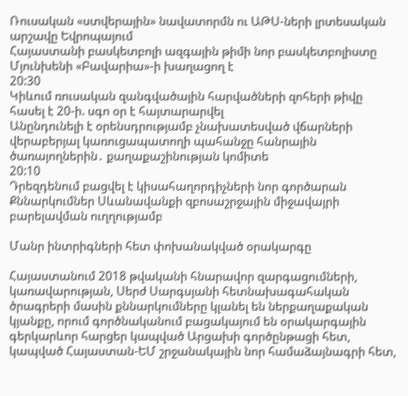Ռուսական «ստվերային» նավատորմն ու ԱԹՍ-ների լրտեսական արշավը Եվրոպայում
Հայաստանի բասկետբոլի ազգային թիմի նոր բասկետբոլիստը Մյունխենի «Բավարիա»-ի խաղացող է
20:30
Կիևում ռուսական զանգվածային հարվածների զոհերի թիվը հասել է 20-ի. սգո օր է հայտարարվել
Անընդունելի է օրենսդրությամբ չնախատեսված վճարների վերաբերյալ կառուցապատողի պահանջը հանրային ծառայողներին․ քաղաքաշինության կոմիտե
20:10
Դրեզդենում բացվել է կիսահաղորդիչների նոր գործարան
Քննարկումներ Սևանավանքի զբոսաշրջային միջավայրի բարելավման ուղղությամբ

Մանր ինտրիգների հետ փոխանակված օրակարգը

Հայաստանում 2018 թվականի հնարավոր զարգացումների, կառավարության, Սերժ Սարգսյանի հետնախագահական ծրագրերի մասին քննարկումները կլանել են ներքաղաքական կյանքը, որում գործնականում բացակայում են օրակարգային գերկարևոր հարցեր կապված Արցախի գործընթացի հետ, կապված Հայաստան-ԵՄ շրջանակային նոր համաձայնագրի հետ,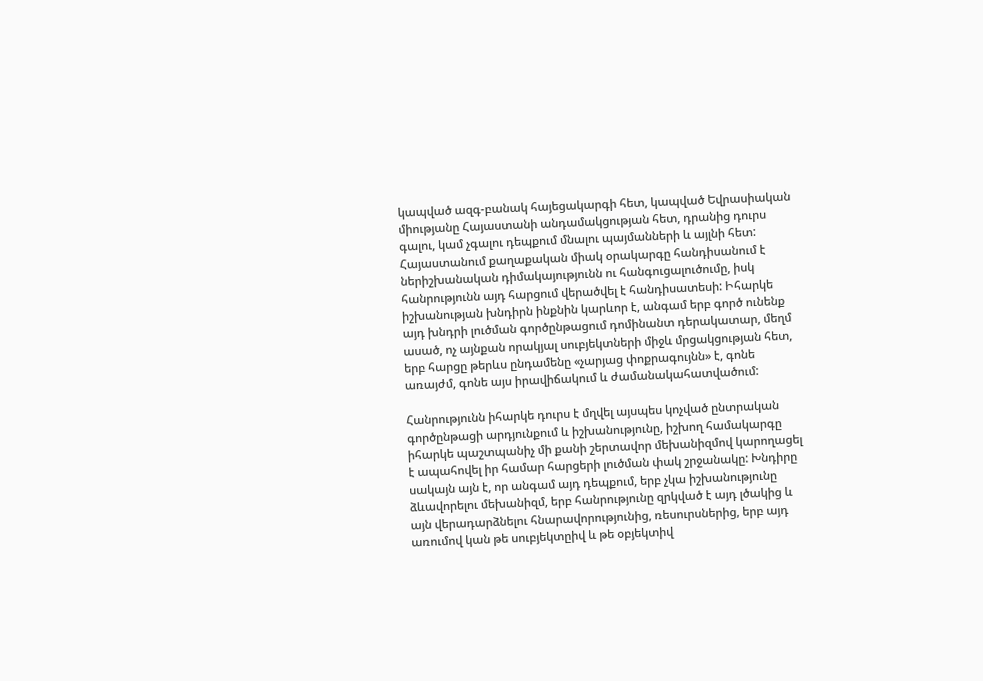կապված ազգ-բանակ հայեցակարգի հետ, կապված Եվրասիական միությանը Հայաստանի անդամակցության հետ, դրանից դուրս գալու, կամ չգալու դեպքում մնալու պայմանների և այլնի հետ: Հայաստանում քաղաքական միակ օրակարգը հանդիսանում է ներիշխանական դիմակայությունն ու հանգուցալուծումը, իսկ հանրությունն այդ հարցում վերածվել է հանդիսատեսի: Իհարկե իշխանության խնդիրն ինքնին կարևոր է, անգամ երբ գործ ունենք այդ խնդրի լուծման գործընթացում դոմինանտ դերակատար, մեղմ ասած, ոչ այնքան որակյալ սուբյեկտների միջև մրցակցության հետ, երբ հարցը թերևս ընդամենը «չարյաց փոքրագույնն» է, գոնե առայժմ, գոնե այս իրավիճակում և ժամանակահատվածում:

Հանրությունն իհարկե դուրս է մղվել այսպես կոչված ընտրական գործընթացի արդյունքում և իշխանությունը, իշխող համակարգը իհարկե պաշտպանիչ մի քանի շերտավոր մեխանիզմով կարողացել է ապահովել իր համար հարցերի լուծման փակ շրջանակը: Խնդիրը սակայն այն է, որ անգամ այդ դեպքում, երբ չկա իշխանությունը ձևավորելու մեխանիզմ, երբ հանրությունը զրկված է այդ լծակից և այն վերադարձնելու հնարավորությունից, ռեսուրսներից, երբ այդ առումով կան թե սուբյեկտըիվ և թե օբյեկտիվ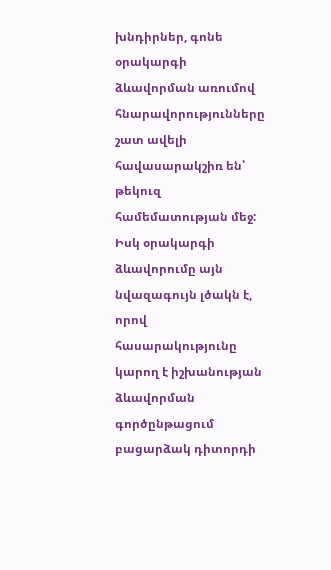խնդիրներ, գոնե օրակարգի ձևավորման առումով հնարավորությունները շատ ավելի հավասարակշիռ են՝ թեկուզ համեմատության մեջ: Իսկ օրակարգի ձևավորումը այն նվազագույն լծակն է, որով հասարակությունը կարող է իշխանության ձևավորման գործընթացում բացարձակ դիտորդի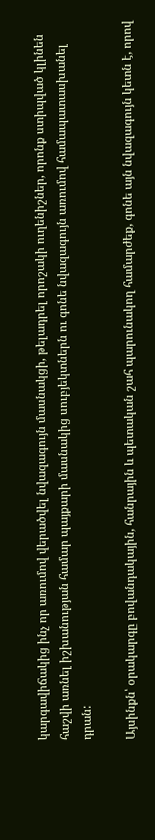կարգավիճակից ինչ որ առումով վերածվել նվազագույն մասնակցի, թելադրել որոշակի ուղենիշներ, որոնք ստիպված կլինեն հաշվի առնել իշխանության համար պայքարի մասնակից սուբյեկտներն ու գոնե նվազագույն առումով համապատասխանել դրան:

Այսինքն՝ օրակարգը բովանդակային, հանրային և պետական շահ պարունակող համարժեք, գոնե այն նվազագույն կետն է, որով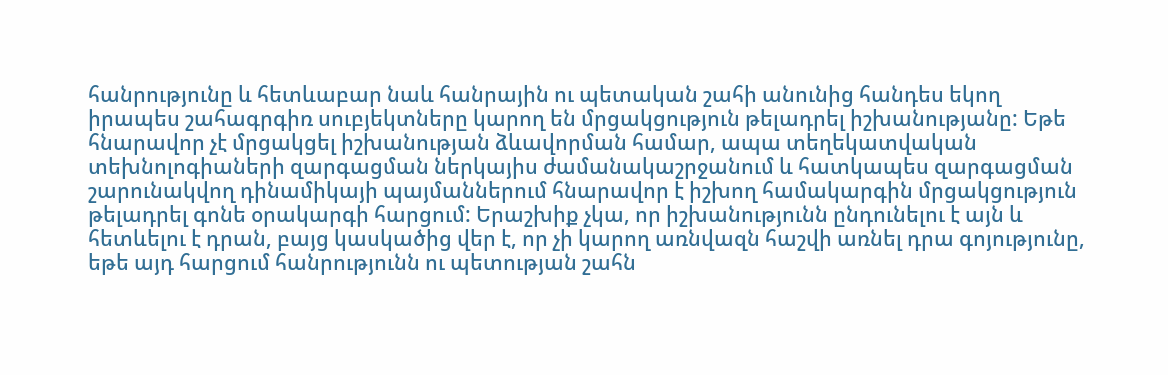հանրությունը և հետևաբար նաև հանրային ու պետական շահի անունից հանդես եկող իրապես շահագրգիռ սուբյեկտները կարող են մրցակցություն թելադրել իշխանությանը: Եթե հնարավոր չէ մրցակցել իշխանության ձևավորման համար, ապա տեղեկատվական տեխնոլոգիաների զարգացման ներկայիս ժամանակաշրջանում և հատկապես զարգացման շարունակվող դինամիկայի պայմաններում հնարավոր է իշխող համակարգին մրցակցություն թելադրել գոնե օրակարգի հարցում: Երաշխիք չկա, որ իշխանությունն ընդունելու է այն և հետևելու է դրան, բայց կասկածից վեր է, որ չի կարող առնվազն հաշվի առնել դրա գոյությունը, եթե այդ հարցում հանրությունն ու պետության շահն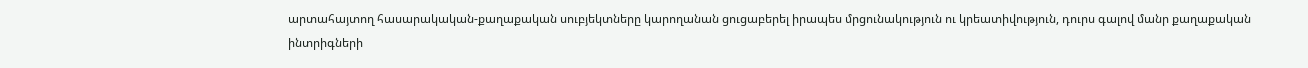արտահայտող հասարակական-քաղաքական սուբյեկտները կարողանան ցուցաբերել իրապես մրցունակություն ու կրեատիվություն, դուրս գալով մանր քաղաքական ինտրիգների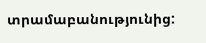տրամաբանությունից: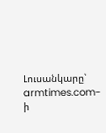Լուսանկարը՝  armtimes.com-ի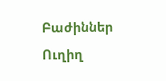Բաժիններ
Ուղիղ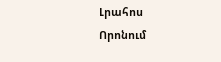Լրահոս
Որոնում